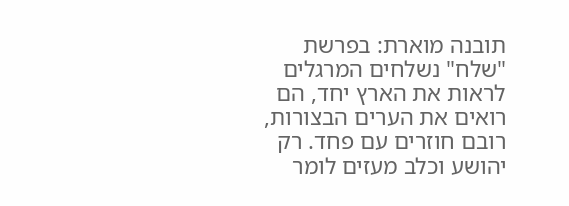תובנה מוארת: בפרשת "שלח" נשלחים המרגלים לראות את הארץ יחד, הם רואים את הערים הבצורות, רובם חוזרים עם פחד. רק יהושע וכלב מעזים לומר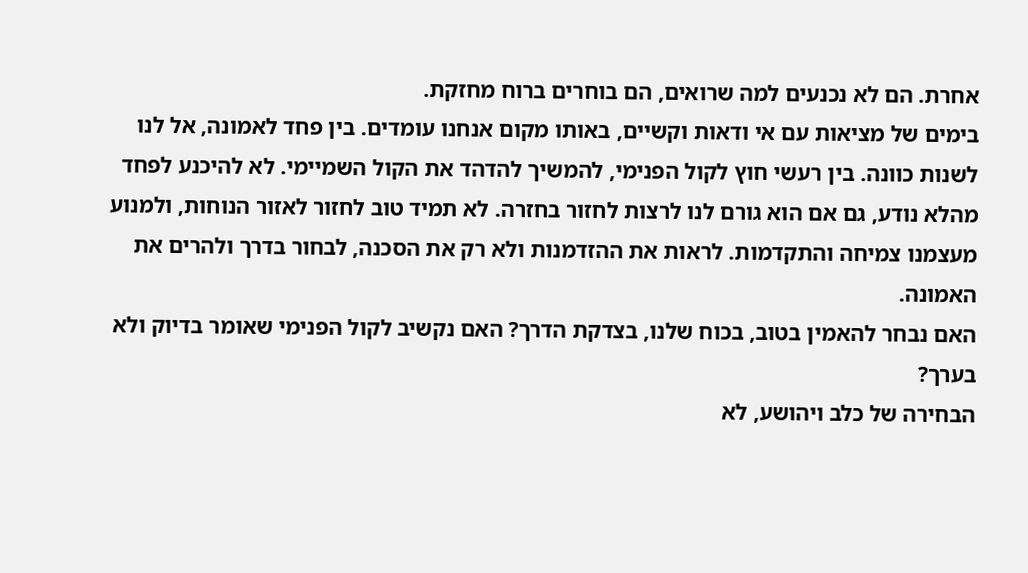אחרת. הם לא נכנעים למה שרואים, הם בוחרים ברוח מחזקת.
בימים של מציאות עם אי ודאות וקשיים, באותו מקום אנחנו עומדים. בין פחד לאמונה, אל לנו לשנות כוונה. בין רעשי חוץ לקול הפנימי, להמשיך להדהד את הקול השמיימי. לא להיכנע לפחד מהלא נודע, גם אם הוא גורם לנו לרצות לחזור בחזרה. לא תמיד טוב לחזור לאזור הנוחות, ולמנוע מעצמנו צמיחה והתקדמות. לראות את ההזדמנות ולא רק את הסכנה, לבחור בדרך ולהרים את האמונה.
האם נבחר להאמין בטוב, בכוח שלנו, בצדקת הדרך? האם נקשיב לקול הפנימי שאומר בדיוק ולא בערך?
הבחירה של כלב ויהושע, לא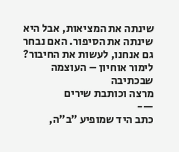שינתה את המציאות, אבל היא שינתה את הסיפור. האם נבחר גם אנחנו, לעשות את החיבור?
לימור אוחיון – העוצמה שבכתיבה
מרצה וכותבת שירים
—-
כתב היד שמופיע ״ב״ה,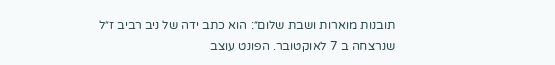תובנות מוארות ושבת שלום״: הוא כתב ידה של ניב רביב ז״ל
שנרצחה ב 7 לאוקטובר. הפונט עוצב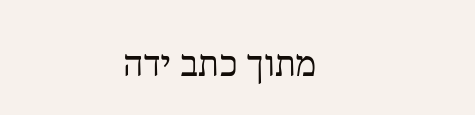מתוך כתב ידה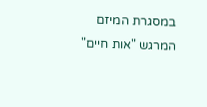במסגרת המיזם המרגש "אות חיים"